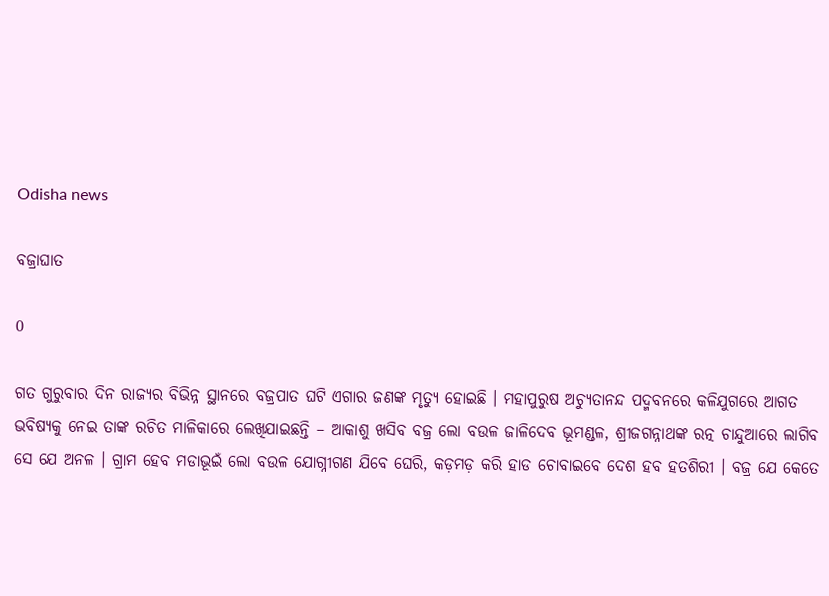Odisha news

ବଜ୍ରାଘାତ

0

ଗତ ଗୁରୁବାର ଦିନ ରାଜ୍ୟର ବିଭିନ୍ନ ସ୍ଥାନରେ ବଜ୍ରପାତ ଘଟି ଏଗାର ଜଣଙ୍କ ମୃତ୍ୟୁ ହୋଇଛି । ମହାପୁରୁଷ ଅଚ୍ୟୁତାନନ୍ଦ ପଦ୍ମବନରେ କଳିଯୁଗରେ ଆଗତ ଭବିଷ୍ୟକୁ ନେଇ ତାଙ୍କ ରଚିତ ମାଳିକାରେ ଲେଖିଯାଇଛନ୍ତି – ଆକାଶୁ ଖସିବ ବଜ୍ର ଲୋ ବଉଳ ଜାଳିଦେବ ଭୂମଣ୍ଡଳ, ଶ୍ରୀଜଗନ୍ନାଥଙ୍କ ରତ୍ନ ଚାନ୍ଦୁଆରେ ଲାଗିବ ସେ ଯେ ଅନଳ । ଗ୍ରାମ ହେବ ମଡାଭୂଇଁ ଲୋ ବଉଳ ଯୋଗ୍ନୀଗଣ ଯିବେ ଘେରି, କଡ଼ମଡ଼ କରି ହାଡ ଚୋବାଇବେ ଦେଶ ହବ ହତଶିରୀ । ବଜ୍ର ଯେ କେତେ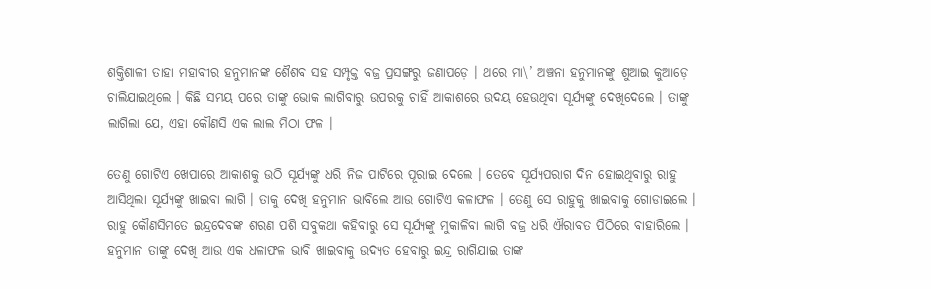ଶକ୍ତିଶାଳୀ ତାହା ମହାବୀର ହନୁମାନଙ୍କ ଶୈଶବ ସହ ସମ୍ପୃକ୍ତ ବଜ୍ର ପ୍ରସଙ୍ଗରୁ ଜଣାପଡ଼େ । ଥରେ ମା\’ ଅଞ୍ଚନା ହନୁମାନଙ୍କୁ ଶୁଆଇ କୁଆଡ଼େ ଚାଲିଯାଇଥିଲେ । କିଛି ସମୟ ପରେ ତାଙ୍କୁ ଭୋକ ଲାଗିବାରୁ ଉପରକୁ ଚାହିଁ ଆକାଶରେ ଉଦୟ ହେଉଥିବା ସୂର୍ଯ୍ୟଙ୍କୁ ଦେଖିଦେଲେ । ତାଙ୍କୁ ଲାଗିଲା ଯେ, ଏହା କୌଣସି ଏକ ଲାଲ ମିଠା ଫଳ ।

ତେଣୁ ଗୋଟିଏ ଖେପାରେ ଆକାଶକୁ ଉଠି ସୂର୍ଯ୍ୟଙ୍କୁ ଧରି ନିଜ ପାଟିରେ ପୂରାଇ ଦେଲେ । ତେବେ ସୂର୍ଯ୍ୟପରାଗ ଦିନ ହୋଇଥିବାରୁ ରାହୁ ଆସିଥିଲା ସୂର୍ଯ୍ୟଙ୍କୁ ଖାଇବା ଲାଗି । ତାକୁ ଦେଖି ହନୁମାନ ଭାବିଲେ ଆଉ ଗୋଟିଏ କଳାଫଳ । ତେଣୁ ସେ ରାହୁକୁ ଖାଇବାକୁ ଗୋଡାଇଲେ । ରାହୁ କୌଣସିମତେ ଇନ୍ଦ୍ରଦେବଙ୍କ ଶରଣ ପଶି ସବୁକଥା କହିବାରୁ ସେ ସୂର୍ଯ୍ୟଙ୍କୁ ମୁକାଳିବା ଲାଗି ବଜ୍ର ଧରି ଐରାବତ ପିଠିରେ ବାହାରିଲେ । ହନୁମାନ ତାଙ୍କୁ ଦେଖି ଆଉ ଏକ ଧଳାଫଳ ଭାବି ଖାଇବାକୁ ଉଦ୍ୟତ ହେବାରୁ ଇନ୍ଦ୍ର ରାଗିଯାଇ ତାଙ୍କ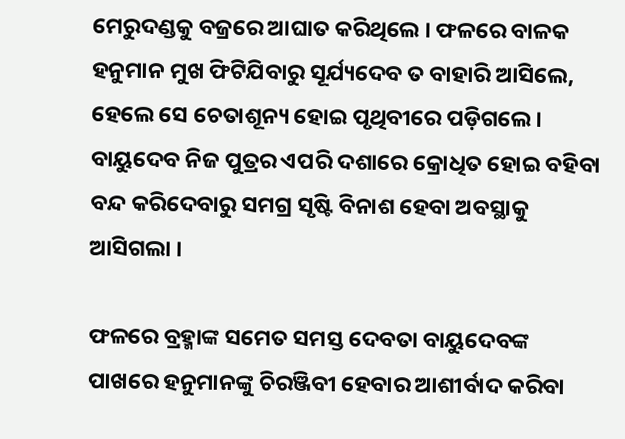ମେରୁଦଣ୍ଡକୁ ବଜ୍ରରେ ଆଘାତ କରିଥିଲେ । ଫଳରେ ବାଳକ ହନୁମାନ ମୁଖ ଫିଟିଯିବାରୁ ସୂର୍ଯ୍ୟଦେବ ତ ବାହାରି ଆସିଲେ, ହେଲେ ସେ ଚେତାଶୂନ୍ୟ ହୋଇ ପୃଥିବୀରେ ପଡ଼ିଗଲେ । ବାୟୁଦେବ ନିଜ ପୁତ୍ରର ଏପରି ଦଶାରେ କ୍ରୋଧିତ ହୋଇ ବହିବା ବନ୍ଦ କରିଦେବାରୁ ସମଗ୍ର ସୃଷ୍ଟି ବିନାଶ ହେବା ଅବସ୍ଥାକୁ ଆସିଗଲା ।

ଫଳରେ ବ୍ରହ୍ମାଙ୍କ ସମେତ ସମସ୍ତ ଦେବତା ବାୟୁଦେବଙ୍କ ପାଖରେ ହନୁମାନଙ୍କୁ ଚିରଞ୍ଜିବୀ ହେବାର ଆଶୀର୍ବାଦ କରିବା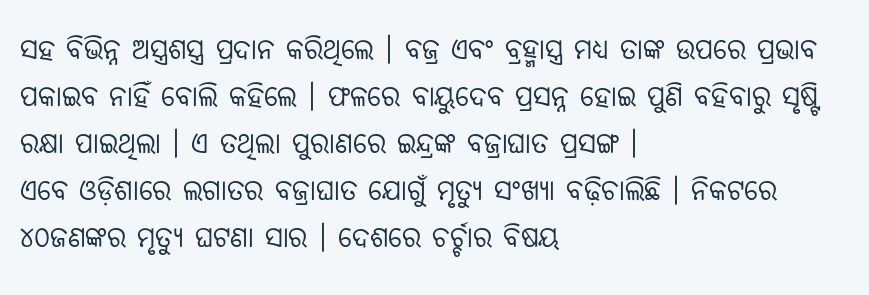ସହ ବିଭିନ୍ନ ଅସ୍ତ୍ରଶସ୍ତ୍ର ପ୍ରଦାନ କରିଥିଲେ । ବଜ୍ର ଏବଂ ବ୍ରହ୍ମାସ୍ତ୍ର ମଧ୍ୟ ତାଙ୍କ ଉପରେ ପ୍ରଭାବ ପକାଇବ ନାହିଁ ବୋଲି କହିଲେ । ଫଳରେ ବାୟୁଦେବ ପ୍ରସନ୍ନ ହୋଇ ପୁଣି ବହିବାରୁ ସୃଷ୍ଟି ରକ୍ଷା ପାଇଥିଲା । ଏ ତଥିଲା ପୁରାଣରେ ଇନ୍ଦ୍ରଙ୍କ ବଜ୍ରାଘାତ ପ୍ରସଙ୍ଗ ।
ଏବେ ଓଡ଼ିଶାରେ ଲଗାତର ବଜ୍ରାଘାତ ଯୋଗୁଁ ମୃତ୍ୟୁ ସଂଖ୍ୟା ବଢ଼ିଚାଲିଛି । ନିକଟରେ ୪୦ଜଣଙ୍କର ମୃତ୍ୟୁ ଘଟଣା ସାର । ଦେଶରେ ଚର୍ଚ୍ଚାର ବିଷୟ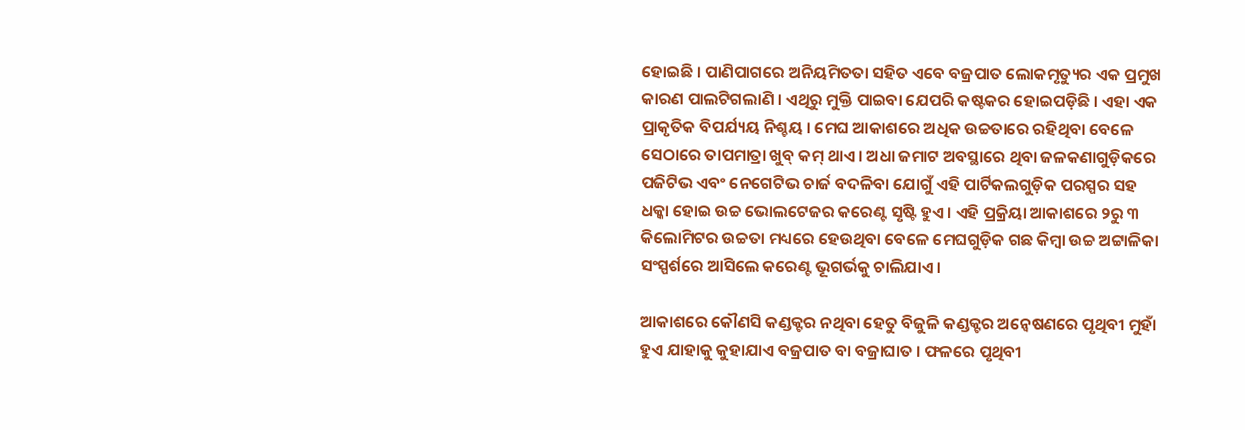ହୋଇଛି । ପାଣିପାଗରେ ଅନିୟମିତତା ସହିତ ଏବେ ବଜ୍ରପାତ ଲୋକମୃତ୍ୟୁର ଏକ ପ୍ରମୁଖ କାରଣ ପାଲଟିଗଲାଣି । ଏଥିରୁ ମୁକ୍ତି ପାଇବା ଯେପରି କଷ୍ଟକର ହୋଇପଡ଼ିଛି । ଏହା ଏକ ପ୍ରାକୃତିକ ବିପର୍ଯ୍ୟୟ ନିଶ୍ଚୟ । ମେଘ ଆକାଶରେ ଅଧିକ ଉଚ୍ଚତାରେ ରହିଥିବା ବେଳେ ସେଠାରେ ତାପମାତ୍ରା ଖୁବ୍ କମ୍ ଥାଏ । ଅଧା ଜମାଟ ଅବସ୍ଥାରେ ଥିବା ଜଳକଣାଗୁଡ଼ିକରେ ପଜିଟିଭ ଏବଂ ନେଗେଟିଭ ଚାର୍ଜ ବଦଳିବା ଯୋଗୁଁ ଏହି ପାର୍ଟିକଲଗୁଡ଼ିକ ପରସ୍ପର ସହ ଧକ୍କା ହୋଇ ଉଚ୍ଚ ଭୋଲଟେଜର କରେଣ୍ଟ ସୃଷ୍ଟି ହୁଏ । ଏହି ପ୍ରକ୍ରିୟା ଆକାଶରେ ୨ରୁ ୩ କିଲୋମିଟର ଉଚ୍ଚତା ମଧ୍ୟରେ ହେଉଥିବା ବେଳେ ମେଘଗୁଡ଼ିକ ଗଛ କିମ୍ବା ଉଚ୍ଚ ଅଟ୍ଟାଳିକା ସଂସ୍ପର୍ଶରେ ଆସିଲେ କରେଣ୍ଟ ଭୂଗର୍ଭକୁ ଚାଲିଯାଏ ।

ଆକାଶରେ କୌଣସି କଣ୍ଡକ୍ଟର ନଥିବା ହେତୁ ବିଜୁଳି କଣ୍ଡକ୍ଟର ଅନ୍ୱେଷଣରେ ପୃଥିବୀ ମୁହାଁ ହୁଏ ଯାହାକୁ କୁହାଯାଏ ବଜ୍ରପାତ ବା ବଜ୍ରାଘାତ । ଫଳରେ ପୃଥିବୀ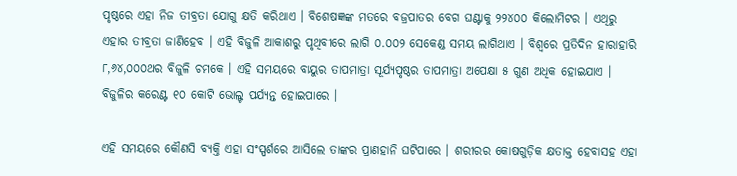ପୃଷ୍ଠରେ ଏହା ନିଜ ତୀବ୍ରତା ଯୋଗୁ କ୍ଷତି କରିଥାଏ । ବିଶେଷଜ୍ଞଙ୍କ ମତରେ ବଜ୍ରପାତର ବେଗ ଘଣ୍ଟାକୁ ୨୨୪୦୦ କିଲୋମିଟର । ଏଥିରୁ ଏହାର ତୀବ୍ରତା ଜାଣିହେବ । ଏହି ବିଜୁଳି ଆକାଶରୁ ପୃଥିବୀରେ ଲାଗି ୦.୦୦୨ ସେକେଣ୍ଡ ସମୟ ଲାଗିଥାଏ । ବିଶ୍ୱରେ ପ୍ରତିଦିନ ହାରାହାରି ୮,୬୪,୦୦୦ଥର ବିଜୁଳି ଚମକେ । ଏହି ସମୟରେ ବାୟୁର ତାପମାତ୍ରା ସୂର୍ଯ୍ୟପୃଷ୍ଠର ତାପମାତ୍ରା ଅପେକ୍ଷା ୫ ଗୁଣ ଅଧିକ ହୋଇଯାଏ । ବିଜୁଳିର କରେଣ୍ଟ ୧୦ କୋଟି ଭୋଲ୍ଟ ପର୍ଯ୍ୟନ୍ତ ହୋଇପାରେ ।

ଏହି ସମୟରେ କୌଣସି ବ୍ୟକ୍ତି ଏହା ସଂସ୍ପର୍ଶରେ ଆସିଲେ ତାଙ୍କର ପ୍ରାଣହାନି ଘଟିପାରେ । ଶରୀରର କୋଷଗୁଡ଼ିକ କ୍ଷତାକ୍ତ ହେବାସହ ଏହା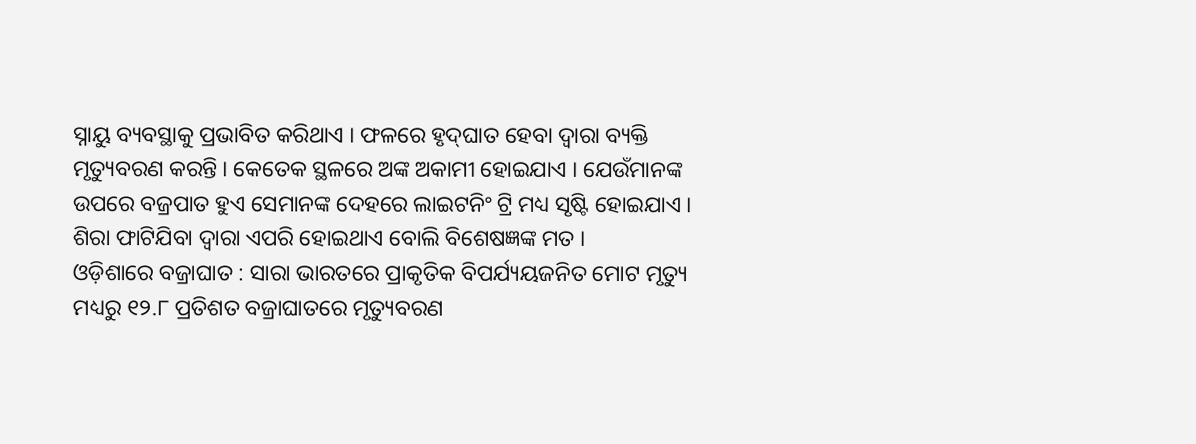ସ୍ନାୟୁ ବ୍ୟବସ୍ଥାକୁ ପ୍ରଭାବିତ କରିଥାଏ । ଫଳରେ ହୃଦ୍‌ଘାତ ହେବା ଦ୍ୱାରା ବ୍ୟକ୍ତି ମୃତ୍ୟୁବରଣ କରନ୍ତି । କେତେକ ସ୍ଥଳରେ ଅଙ୍କ ଅକାମୀ ହୋଇଯାଏ । ଯେଉଁମାନଙ୍କ ଉପରେ ବଜ୍ରପାତ ହୁଏ ସେମାନଙ୍କ ଦେହରେ ଲାଇଟନିଂ ଟ୍ରି ମଧ୍ୟ ସୃଷ୍ଟି ହୋଇଯାଏ । ଶିରା ଫାଟିଯିବା ଦ୍ୱାରା ଏପରି ହୋଇଥାଏ ବୋଲି ବିଶେଷଜ୍ଞଙ୍କ ମତ ।
ଓଡ଼ିଶାରେ ବଜ୍ରାଘାତ : ସାରା ଭାରତରେ ପ୍ରାକୃତିକ ବିପର୍ଯ୍ୟୟଜନିତ ମୋଟ ମୃତ୍ୟୁ ମଧ୍ୟରୁ ୧୨.୮ ପ୍ରତିଶତ ବଜ୍ରାଘାତରେ ମୃତ୍ୟୁବରଣ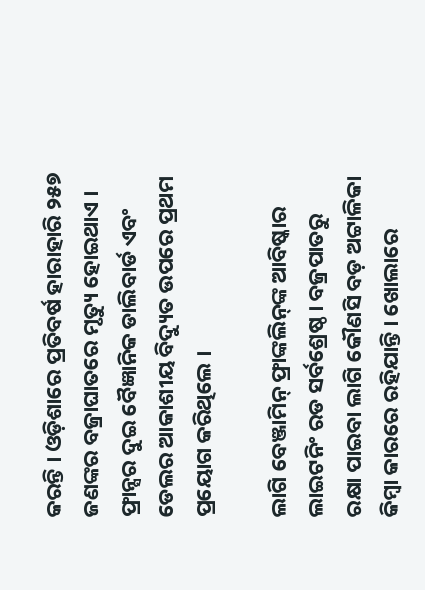କରନ୍ତି । ଓଡ଼ିଶାରେ ପ୍ରତିବର୍ଷ ହାରାହାରି ୨୫୭ ଜଣଙ୍କର ବଜ୍ରାଘାତରେ ମୃତ୍ୟୁ ହୋଇଥାଏ ।
ଫ୍ରାନ୍ସର ଦୁଇ ବୈଜ୍ଞାନିକ ଡାଲିବାର୍ଡ ଏବଂ ଡେଲର ଆକାଶୀୟ ବିଦ୍ୟୁତ ଉପରେ ପ୍ରଥମ ପ୍ରୟୋଗ କରିଥିଲେ ।

ଲାଗି ବେଞ୍ଜାମିନ୍ ଫ୍ରାଙ୍କଲିନ୍‌ଙ୍କ ଆବିଷ୍କାର ଲାଇଟନିଂ ରଡ ସର୍ବଶ୍ରେଷ୍ଠ । ବଜ୍ରପାତରୁ ରକ୍ଷା ପାଇବା ଲାଗି କୌଣସି ବଡ଼ ଅଟ୍ଟାଳିକା କିମ୍ବା କାରରେ ରହିଯାନ୍ତି । ଖୋଲାରେ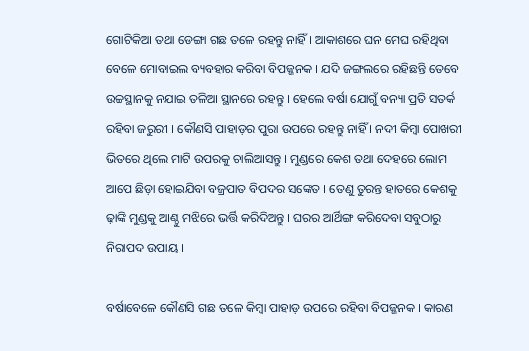ଗୋଟିକିଆ ତଥା ଡେଙ୍ଗା ଗଛ ତଳେ ରହନ୍ତୁ ନାହିଁ । ଆକାଶରେ ଘନ ମେଘ ରହିଥିବା ବେଳେ ମୋବାଇଲ ବ୍ୟବହାର କରିବା ବିପଜ୍ଜନକ । ଯଦି ଜଙ୍ଗଲରେ ରହିଛନ୍ତି ତେବେ ଉଚ୍ଚସ୍ଥାନକୁ ନଯାଇ ତଳିଆ ସ୍ଥାନରେ ରହନ୍ତୁ । ହେଲେ ବର୍ଷା ଯୋଗୁଁ ବନ୍ୟା ପ୍ରତି ସତର୍କ ରହିବା ଜରୁରୀ । କୌଣସି ପାହାଡ଼ର ପୁରା ଉପରେ ରହନ୍ତୁ ନାହିଁ । ନଦୀ କିମ୍ବା ପୋଖରୀ ଭିତରେ ଥିଲେ ମାଟି ଉପରକୁ ଚାଲିଆସନ୍ତୁ । ମୁଣ୍ଡରେ କେଶ ତଥା ଦେହରେ ଲୋମ ଆପେ ଛିଡ଼ା ହୋଇଯିବା ବଜ୍ରପାତ ବିପଦର ସଙ୍କେତ । ତେଣୁ ତୁରନ୍ତ ହାତରେ କେଶକୁ ଢ଼ାଙ୍କି ମୁଣ୍ଡକୁ ଆଣ୍ଠୁ ମଝିରେ ଭର୍ତ୍ତି କରିଦିଅନ୍ତୁ । ଘରର ଆର୍ଥିଙ୍ଗ କରିଦେବା ସବୁଠାରୁ ନିରାପଦ ଉପାୟ ।

ବର୍ଷାବେଳେ କୌଣସି ଗଛ ତଳେ କିମ୍ବା ପାହାଡ଼ ଉପରେ ରହିବା ବିପଜ୍ଜନକ । କାରଣ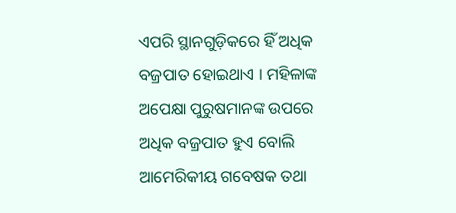ଏପରି ସ୍ଥାନଗୁଡ଼ିକରେ ହିଁ ଅଧିକ ବଜ୍ରପାତ ହୋଇଥାଏ । ମହିଳାଙ୍କ ଅପେକ୍ଷା ପୁରୁଷମାନଙ୍କ ଉପରେ ଅଧିକ ବଜ୍ରପାତ ହୁଏ ବୋଲି ଆମେରିକୀୟ ଗବେଷକ ତଥା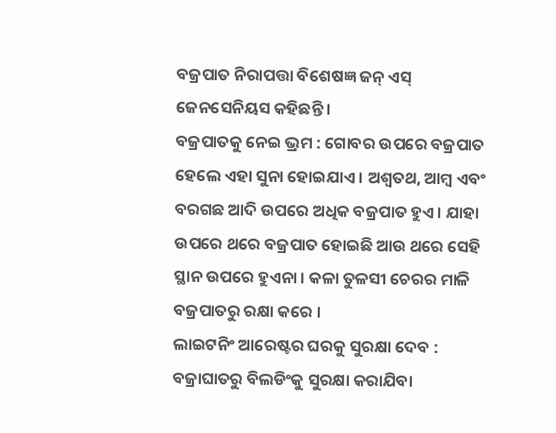ବଜ୍ରପାତ ନିରାପତ୍ତା ବିଶେଷଜ୍ଞ ଜନ୍ ଏସ୍ ଜେନସେନିୟସ କହିଛନ୍ତି ।
ବଜ୍ରପାତକୁ ନେଇ ଭ୍ରମ : ଗୋବର ଉପରେ ବଜ୍ରପାତ ହେଲେ ଏହା ସୁନା ହୋଇଯାଏ । ଅଶ୍ୱତଥ, ଆମ୍ବ ଏବଂ ବରଗଛ ଆଦି ଉପରେ ଅଧିକ ବଜ୍ରପାତ ହୁଏ । ଯାହା ଉପରେ ଥରେ ବଜ୍ରପାତ ହୋଇଛି ଆଉ ଥରେ ସେହି ସ୍ଥାନ ଉପରେ ହୁଏନା । କଳା ତୁଳସୀ ଚେରର ମାଳି ବଜ୍ରପାତରୁ ରକ୍ଷା କରେ ।
ଲାଇଟନିଂ ଆରେଷ୍ଟର ଘରକୁ ସୁରକ୍ଷା ଦେବ : ବଜ୍ରାଘାତରୁ ବିଲଡିଂକୁ ସୁରକ୍ଷା କରାଯିବା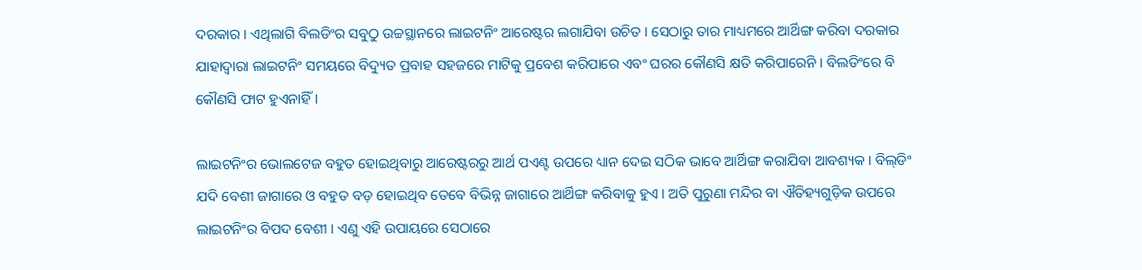ଦରକାର । ଏଥିଲାଗି ବିଲଡିଂର ସବୁଠୁ ଉଚ୍ଚସ୍ଥାନରେ ଲାଇଟନିଂ ଆରେଷ୍ଟର ଲଗାଯିବା ଉଚିତ । ସେଠାରୁ ତାର ମାଧ୍ୟମରେ ଆର୍ଥିଙ୍ଗ କରିବା ଦରକାର ଯାହାଦ୍ୱାରା ଲାଇଟନିଂ ସମୟରେ ବିଦ୍ୟୁତ ପ୍ରବାହ ସହଜରେ ମାଟିକୁ ପ୍ରବେଶ କରିପାରେ ଏବଂ ଘରର କୌଣସି କ୍ଷତି କରିପାରେନି । ବିଲଡିଂରେ ବି କୌଣସି ଫାଟ ହୁଏନାହିଁ ।

ଲାଇଟନିଂର ଭୋଲଟେଜ ବହୁତ ହୋଇଥିବାରୁ ଆରେଷ୍ଟରରୁ ଆର୍ଥ ପଏଣ୍ଟ ଉପରେ ଧ୍ୟାନ ଦେଇ ସଠିକ ଭାବେ ଆର୍ଥିଙ୍ଗ କରାଯିବା ଆବଶ୍ୟକ । ବିଲ୍‌ଡିଂ ଯଦି ବେଶୀ ଜାଗାରେ ଓ ବହୁତ ବଡ଼ ହୋଇଥିବ ତେବେ ବିଭିନ୍ନ ଜାଗାରେ ଆର୍ଥିଙ୍ଗ କରିବାକୁ ହୁଏ । ଅତି ପୁରୁଣା ମନ୍ଦିର ବା ଐତିହ୍ୟଗୁଡ଼ିକ ଉପରେ ଲାଇଟନିଂର ବିପଦ ବେଶୀ । ଏଣୁ ଏହି ଉପାୟରେ ସେଠାରେ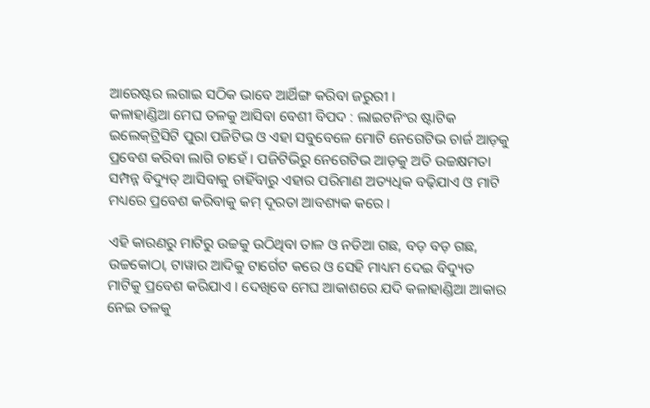ଆରେଷ୍ଟର ଲଗାଇ ସଠିକ ଭାବେ ଆର୍ଥିଙ୍ଗ କରିବା ଜରୁରୀ ।
କଳାହାଣ୍ଡିଆ ମେଘ ତଳକୁ ଆସିବା ବେଶୀ ବିପଦ : ଲାଇଟନିଂର ଷ୍ଟାଟିକ ଇଲେକ୍‌ଟ୍ରିସିଟି ପୁରା ପଜିଟିଭ ଓ ଏହା ସବୁବେଳେ ମୋଟି ନେଗେଟିଭ ଚାର୍ଜ ଆଡ଼କୁ ପ୍ରବେଶ କରିବା ଲାଗି ଚାହେଁ । ପଜିଟିଭିରୁ ନେଗେଟିଭ ଆଡ଼କୁ ଅତି ଉଚ୍ଚକ୍ଷମତା ସମ୍ପନ୍ନ ବିଦ୍ୟୁତ୍ ଆସିବାକୁ ଚାହିଁବାରୁ ଏହାର ପରିମାଣ ଅତ୍ୟଧିକ ବଢ଼ିଯାଏ ଓ ମାଟି ମଧ୍ୟରେ ପ୍ରବେଶ କରିବାକୁ କମ୍ ଦୂରତା ଆବଶ୍ୟକ କରେ ।

ଏହି କାରଣରୁ ମାଟିରୁ ଉଚ୍ଚକୁ ଉଠିଥିବା ତାଳ ଓ ନଡିଆ ଗଛ, ବଡ଼ ବଡ଼ ଗଛ, ଉଚ୍ଚକୋଠା, ଟାୱାର ଆଦିକୁ ଟାର୍ଗେଟ କରେ ଓ ସେହି ମାଧ୍ୟମ ଦେଇ ବିଦ୍ୟୁତ ମାଟିକୁ ପ୍ରବେଶ କରିଯାଏ । ଦେଖିବେ ମେଘ ଆକାଶରେ ଯଦି କଳାହାଣ୍ଡିଆ ଆକାର ନେଇ ତଳକୁ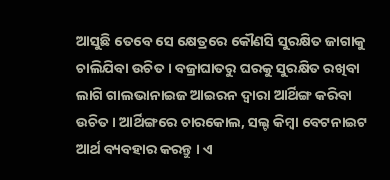ଆସୁଛି ତେବେ ସେ କ୍ଷେତ୍ରରେ କୌଣସି ସୁରକ୍ଷିତ ଜାଗାକୁ ଚାଲିଯିବା ଉଚିତ । ବଜ୍ରାଘାତରୁ ଘରକୁ ସୁରକ୍ଷିତ ରଖିବା ଲାଗି ଗାଲଭାନାଇଜ ଆଇରନ ଦ୍ୱାରା ଆର୍ଥିଙ୍ଗ କରିବା ଉଚିତ । ଆର୍ଥିଙ୍ଗରେ ଚାରକୋଲ, ସଲ୍ଟ କିମ୍ବା ବେଟନାଇଟ ଆର୍ଥ ବ୍ୟବହାର କରନ୍ତୁ । ଏ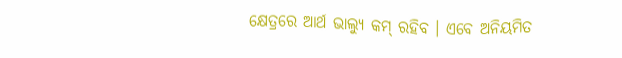କ୍ଷେତ୍ରରେ ଆର୍ଥ ଭାଲ୍ୟୁ କମ୍ ରହିବ । ଏବେ ଅନିୟମିତ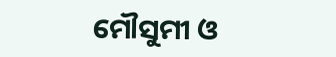ମୌସୁମୀ ଓ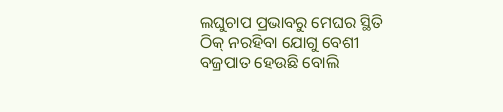ଲଘୁଚାପ ପ୍ରଭାବରୁ ମେଘର ସ୍ଥିତି ଠିକ୍ ନରହିବା ଯୋଗୁ ବେଶୀ ବଜ୍ରପାତ ହେଉଛି ବୋଲି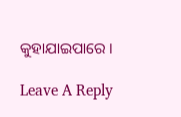କୁହାଯାଇପାରେ ।

Leave A Reply